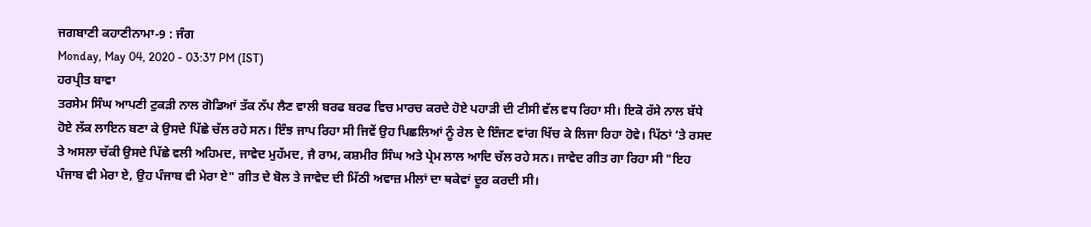ਜਗਬਾਣੀ ਕਹਾਣੀਨਾਮਾ-9 : ਜੰਗ
Monday, May 04, 2020 - 03:37 PM (IST)
ਹਰਪ੍ਰੀਤ ਬਾਵਾ
ਤਰਸੇਮ ਸਿੰਘ ਆਪਣੀ ਟੁਕੜੀ ਨਾਲ ਗੋਡਿਆਂ ਤੱਕ ਨੱਪ ਲੈਣ ਵਾਲੀ ਬਰਫ ਬਰਫ ਵਿਚ ਮਾਰਚ ਕਰਦੇ ਹੋਏ ਪਹਾੜੀ ਦੀ ਟੀਸੀ ਵੱਲ ਵਧ ਰਿਹਾ ਸੀ। ਇਕੋ ਰੱਸੇ ਨਾਲ ਬੱਧੇ ਹੋਏ ਲੱਕ ਲਾਇਨ ਬਣਾ ਕੇ ਉਸਦੇ ਪਿੱਛੇ ਚੱਲ ਰਹੇ ਸਨ। ਇੰਝ ਜਾਪ ਰਿਹਾ ਸੀ ਜਿਵੇਂ ਉਹ ਪਿਛਲਿਆਂ ਨੂੰ ਰੇਲ ਦੇ ਇੰਜਣ ਵਾਂਗ ਖਿੱਚ ਕੇ ਲਿਜਾ ਰਿਹਾ ਹੋਵੇ। ਪਿੱਠਾਂ ’ਤੇ ਰਸਦ ਤੇ ਅਸਲਾ ਚੱਕੀ ਉਸਦੇ ਪਿੱਛੇ ਵਲੀ ਅਹਿਮਦ, ਜਾਵੇਦ ਮੁਹੱਮਦ, ਜੈ ਰਾਮ, ਕਸ਼ਮੀਰ ਸਿੰਘ ਅਤੇ ਪ੍ਰੇਮ ਲਾਲ ਆਦਿ ਚੱਲ ਰਹੇ ਸਨ। ਜਾਵੇਦ ਗੀਤ ਗਾ ਰਿਹਾ ਸੀ "ਇਹ ਪੰਜਾਬ ਵੀ ਮੇਰਾ ਏ, ਉਹ ਪੰਜਾਬ ਵੀ ਮੇਰਾ ਏ" ਗੀਤ ਦੇ ਬੋਲ ਤੇ ਜਾਵੇਦ ਦੀ ਮਿੱਠੀ ਅਵਾਜ਼ ਮੀਲਾਂ ਦਾ ਥਕੇਵਾਂ ਦੂਰ ਕਰਦੀ ਸੀ।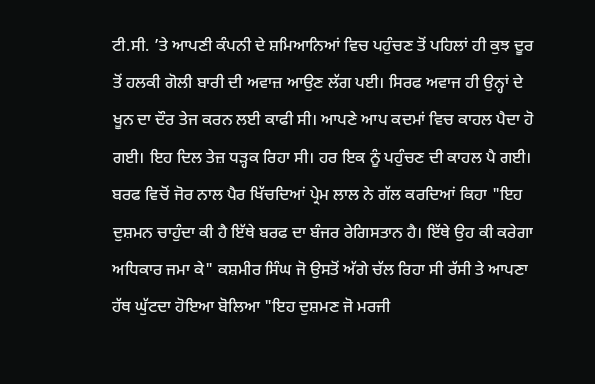ਟੀ.ਸੀ. ’ਤੇ ਆਪਣੀ ਕੰਪਨੀ ਦੇ ਸ਼ਮਿਆਨਿਆਂ ਵਿਚ ਪਹੁੰਚਣ ਤੋਂ ਪਹਿਲਾਂ ਹੀ ਕੁਝ ਦੂਰ ਤੋਂ ਹਲਕੀ ਗੋਲੀ ਬਾਰੀ ਦੀ ਅਵਾਜ਼ ਆਉਣ ਲੱਗ ਪਈ। ਸਿਰਫ ਅਵਾਜ ਹੀ ਉਨ੍ਹਾਂ ਦੇ ਖੂਨ ਦਾ ਦੌਰ ਤੇਜ ਕਰਨ ਲਈ ਕਾਫੀ ਸੀ। ਆਪਣੇ ਆਪ ਕਦਮਾਂ ਵਿਚ ਕਾਹਲ ਪੈਦਾ ਹੋ ਗਈ। ਇਹ ਦਿਲ ਤੇਜ਼ ਧੜ੍ਹਕ ਰਿਹਾ ਸੀ। ਹਰ ਇਕ ਨੂੰ ਪਹੁੰਚਣ ਦੀ ਕਾਹਲ ਪੈ ਗਈ।
ਬਰਫ ਵਿਚੋਂ ਜੋਰ ਨਾਲ ਪੈਰ ਖਿੱਚਦਿਆਂ ਪ੍ਰੇਮ ਲਾਲ ਨੇ ਗੱਲ ਕਰਦਿਆਂ ਕਿਹਾ "ਇਹ ਦੁਸ਼ਮਨ ਚਾਹੁੰਦਾ ਕੀ ਹੈ ਇੱਥੇ ਬਰਫ ਦਾ ਬੰਜਰ ਰੇਗਿਸਤਾਨ ਹੈ। ਇੱਥੇ ਉਹ ਕੀ ਕਰੇਗਾ ਅਧਿਕਾਰ ਜਮਾ ਕੇ" ਕਸ਼ਮੀਰ ਸਿੰਘ ਜੋ ਉਸਤੋਂ ਅੱਗੇ ਚੱਲ ਰਿਹਾ ਸੀ ਰੱਸੀ ਤੇ ਆਪਣਾ ਹੱਥ ਘੁੱਟਦਾ ਹੋਇਆ ਬੋਲਿਆ "ਇਹ ਦੁਸ਼ਮਣ ਜੋ ਮਰਜੀ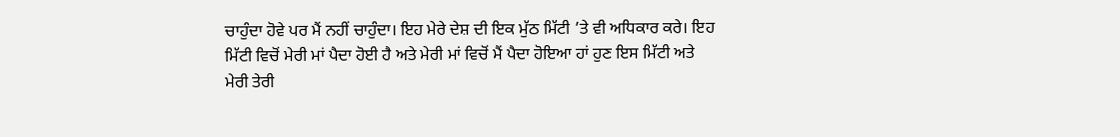ਚਾਹੁੰਦਾ ਹੋਵੇ ਪਰ ਮੈਂ ਨਹੀਂ ਚਾਹੁੰਦਾ। ਇਹ ਮੇਰੇ ਦੇਸ਼ ਦੀ ਇਕ ਮੁੱਠ ਮਿੱਟੀ ’ਤੇ ਵੀ ਅਧਿਕਾਰ ਕਰੇ। ਇਹ ਮਿੱਟੀ ਵਿਚੋਂ ਮੇਰੀ ਮਾਂ ਪੈਦਾ ਹੋਈ ਹੈ ਅਤੇ ਮੇਰੀ ਮਾਂ ਵਿਚੋਂ ਮੈਂ ਪੈਦਾ ਹੋਇਆ ਹਾਂ ਹੁਣ ਇਸ ਮਿੱਟੀ ਅਤੇ ਮੇਰੀ ਤੇਰੀ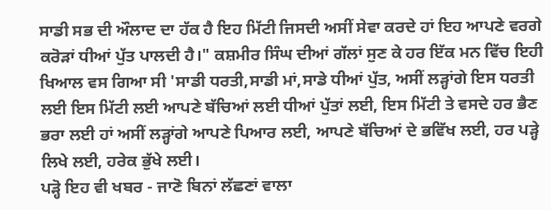ਸਾਡੀ ਸਭ ਦੀ ਔਲਾਦ ਦਾ ਹੱਕ ਹੈ ਇਹ ਮਿੱਟੀ ਜਿਸਦੀ ਅਸੀਂ ਸੇਵਾ ਕਰਦੇ ਹਾਂ ਇਹ ਆਪਣੇ ਵਰਗੇ ਕਰੋੜਾਂ ਧੀਆਂ ਪੁੱਤ ਪਾਲਦੀ ਹੈ।" ਕਸ਼ਮੀਰ ਸਿੰਘ ਦੀਆਂ ਗੱਲਾਂ ਸੁਣ ਕੇ ਹਰ ਇੱਕ ਮਨ ਵਿੱਚ ਇਹੀ ਖਿਆਲ ਵਸ ਗਿਆ ਸੀ 'ਸਾਡੀ ਧਰਤੀ,ਸਾਡੀ ਮਾਂ,ਸਾਡੇ ਧੀਆਂ ਪੁੱਤ, ਅਸੀਂ ਲੜ੍ਹਾਂਗੇ ਇਸ ਧਰਤੀ ਲਈ ਇਸ ਮਿੱਟੀ ਲਈ ਆਪਣੇ ਬੱਚਿਆਂ ਲਈ ਧੀਆਂ ਪੁੱਤਾਂ ਲਈ, ਇਸ ਮਿੱਟੀ ਤੇ ਵਸਦੇ ਹਰ ਭੈਣ ਭਰਾ ਲਈ ਹਾਂ ਅਸੀਂ ਲੜ੍ਹਾਂਗੇ ਆਪਣੇ ਪਿਆਰ ਲਈ, ਆਪਣੇ ਬੱਚਿਆਂ ਦੇ ਭਵਿੱਖ ਲਈ, ਹਰ ਪੜ੍ਹੇ ਲਿਖੇ ਲਈ, ਹਰੇਕ ਭੁੱਖੇ ਲਈ।
ਪੜ੍ਹੋ ਇਹ ਵੀ ਖਬਰ - ਜਾਣੋ ਬਿਨਾਂ ਲੱਛਣਾਂ ਵਾਲਾ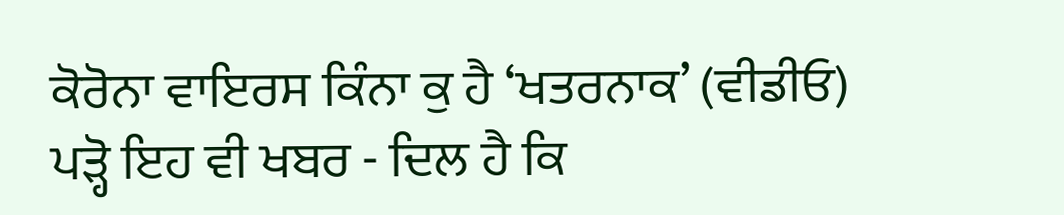ਕੋਰੋਨਾ ਵਾਇਰਸ ਕਿੰਨਾ ਕੁ ਹੈ ‘ਖਤਰਨਾਕ’ (ਵੀਡੀਓ)
ਪੜ੍ਹੋ ਇਹ ਵੀ ਖਬਰ - ਦਿਲ ਹੈ ਕਿ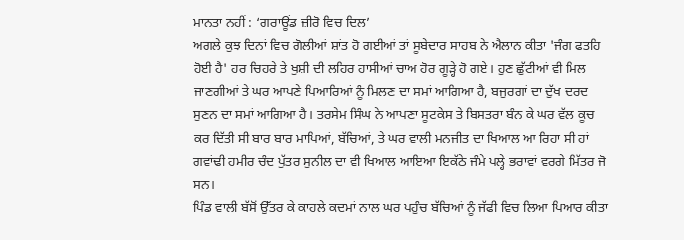ਮਾਨਤਾ ਨਹੀਂ : ‘ਗਰਾਊਂਡ ਜ਼ੀਰੋ ਵਿਚ ਦਿਲ’
ਅਗਲੇ ਕੁਝ ਦਿਨਾਂ ਵਿਚ ਗੋਲੀਆਂ ਸ਼ਾਂਤ ਹੋ ਗਈਆਂ ਤਾਂ ਸੂਬੇਦਾਰ ਸਾਹਬ ਨੇ ਐਲਾਨ ਕੀਤਾ 'ਜੰਗ ਫਤਹਿ ਹੋਈ ਹੈ' ਹਰ ਚਿਹਰੇ ਤੇ ਖੁਸ਼ੀ ਦੀ ਲਹਿਰ ਹਾਸੀਆਂ ਚਾਅ ਹੋਰ ਗੂੜ੍ਹੇ ਹੋ ਗਏ। ਹੁਣ ਛੁੱਟੀਆਂ ਵੀ ਮਿਲ ਜਾਣਗੀਆਂ ਤੇ ਘਰ ਆਪਣੇ ਪਿਆਰਿਆਂ ਨੂੰ ਮਿਲਣ ਦਾ ਸਮਾਂ ਆਗਿਆ ਹੈ, ਬਜੁਰਗਾਂ ਦਾ ਦੁੱਖ ਦਰਦ ਸੁਣਨ ਦਾ ਸਮਾਂ ਆਗਿਆ ਹੈ। ਤਰਸੇਮ ਸਿੰਘ ਨੇ ਆਪਣਾ ਸੂਟਕੇਸ ਤੇ ਬਿਸਤਰਾ ਬੰਨ ਕੇ ਘਰ ਵੱਲ ਕੂਚ ਕਰ ਦਿੱਤੀ ਸੀ ਬਾਰ ਬਾਰ ਮਾਪਿਆਂ, ਬੱਚਿਆਂ, ਤੇ ਘਰ ਵਾਲੀ ਮਨਜੀਤ ਦਾ ਖਿਆਲ ਆ ਰਿਹਾ ਸੀ ਹਾਂ ਗਵਾਂਢੀ ਹਮੀਰ ਚੰਦ ਪੁੱਤਰ ਸੁਨੀਲ ਦਾ ਵੀ ਖਿਆਲ ਆਇਆ ਇਕੱਠੇ ਜੰਮੇ ਪਲ੍ਹੇ ਭਰਾਵਾਂ ਵਰਗੇ ਮਿੱਤਰ ਜੋ ਸਨ।
ਪਿੰਡ ਵਾਲੀ ਬੱਸੋਂ ਉੱਤਰ ਕੇ ਕਾਹਲੇ ਕਦਮਾਂ ਨਾਲ ਘਰ ਪਹੁੰਚ ਬੱਚਿਆਂ ਨੂੰ ਜੱਫੀ ਵਿਚ ਲਿਆ ਪਿਆਰ ਕੀਤਾ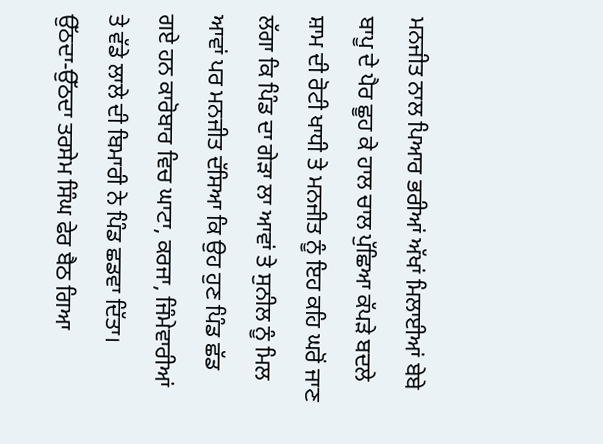ਮਨਜੀਤ ਨਾਲ ਪਿਆਰ ਭਰੀਆਂ ਅੱਖਾਂ ਮਿਲਾਈਆਂ ਬੇਬੇ ਬਾਪੂ ਦੇ ਪੈਰ ਛੂਹ ਕੇ ਹਾਲ ਚਾਲ ਪੁੱਛਿਆ ਕੱਪੜੇ ਬਦਲੇ ਸ਼ਾਮ ਦੀ ਰੋਟੀ ਖਾਧੀ ਤੇ ਮਨਜੀਤ ਨੂੰ ਇਹ ਕਹਿ ਘਰੋਂ ਜਾਣ ਲੱਗਾ ਕਿ ਪਿੰਡ ਦਾ ਗੇੜਾ ਲਾ ਆਵਾਂ ਤੇ ਸੁਨੀਲ ਨੂੰ ਮਿਲ ਆਵਾਂ ਪਰ ਮਨਜੀਤ ਦੱਸਿਆ ਕਿ ਉਹ ਹੁਣ ਪਿੰਡ ਛੱਡ ਗਏ ਹਨ ਕਾਰੋਬਾਰ ਵਿਚ ਘਾਟਾ, ਕਰਜਾ, ਜਿੰਮੇਵਾਰੀਆਂ ਤੇ ਵੱਡੇ ਲਾਲੇ ਦੀ ਬਿਮਾਰੀ ਨੇ ਪਿੰਡ ਛਡਵਾ ਦਿੱਤਾ। ਉੱਠਦਾ-ਉੱਠਦਾ ਤਰਸੇਮ ਸਿੰਘ ਫੇਰ ਬੈਠ ਗਿਆ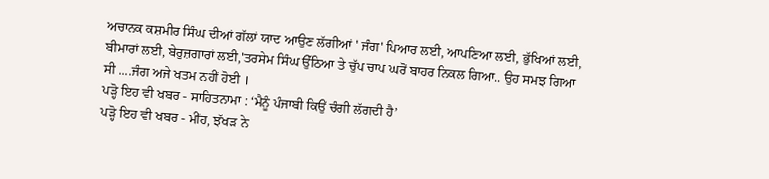ਅਚਾਨਕ ਕਸ਼ਮੀਰ ਸਿੰਘ ਦੀਆਂ ਗੱਲਾਂ ਯਾਦ ਆਉਣ ਲੱਗੀਆਂ ' ਜੰਗ' ਪਿਆਰ ਲਈ, ਆਪਣਿਆ ਲਈ, ਭੁੱਖਿਆਂ ਲਈ, ਬੀਮਾਰਾਂ ਲਈ, ਬੇਰੁਜ਼ਗਾਰਾਂ ਲਈ,'ਤਰਸੇਮ ਸਿੰਘ ਉੱਠਿਆ ਤੇ ਚੁੱਪ ਚਾਪ ਘਰੋਂ ਬਾਹਰ ਨਿਕਲ ਗਿਆ.. ਉਹ ਸਮਝ ਗਿਆ ਸੀ ....ਜੰਗ ਅਜੇ ਖਤਮ ਨਹੀਂ ਹੋਈ ।
ਪੜ੍ਹੋ ਇਹ ਵੀ ਖਬਰ - ਸਾਹਿਤਨਾਮਾ : ‘ਮੈਨੂੰ ਪੰਜਾਬੀ ਕਿਉਂ ਚੰਗੀ ਲੱਗਦੀ ਹੈ’
ਪੜ੍ਹੋ ਇਹ ਵੀ ਖਬਰ - ਮੀਂਹ, ਝੱਖੜ ਨੇ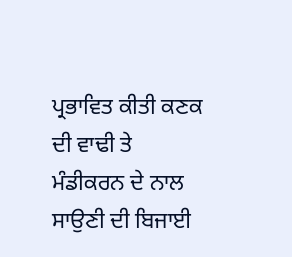ਪ੍ਰਭਾਵਿਤ ਕੀਤੀ ਕਣਕ ਦੀ ਵਾਢੀ ਤੇ ਮੰਡੀਕਰਨ ਦੇ ਨਾਲ ਸਾਉਣੀ ਦੀ ਬਿਜਾਈ